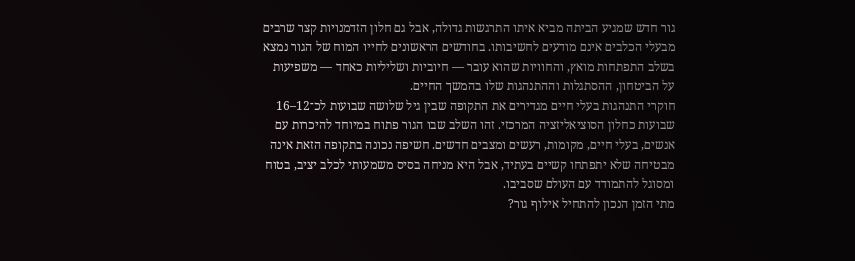גור חדש שמגיע הביתה מביא איתו התרגשות גדולה, אבל גם חלון הזדמנויות קצר שרבים מבעלי הכלבים אינם מודעים לחשיבותו. בחודשים הראשונים לחייו המוח של הגור נמצא בשלב התפתחות מואץ, והחוויות שהוא עובר — חיוביות ושליליות כאחד — משפיעות על הביטחון, ההסתגלות וההתנהגות שלו בהמשך החיים.
חוקרי התנהגות בעלי חיים מגדירים את התקופה שבין גיל שלושה שבועות לכ־12–16 שבועות כחלון הסוציאליזציה המרכזי. זהו השלב שבו הגור פתוח במיוחד להיכרות עם אנשים, בעלי חיים, מקומות, רעשים ומצבים חדשים. חשיפה נכונה בתקופה הזאת אינה מבטיחה שלא יתפתחו קשיים בעתיד, אבל היא מניחה בסיס משמעותי לכלב יציב, בטוח ומסוגל להתמודד עם העולם שסביבו.
מתי הזמן הנכון להתחיל אילוף גור?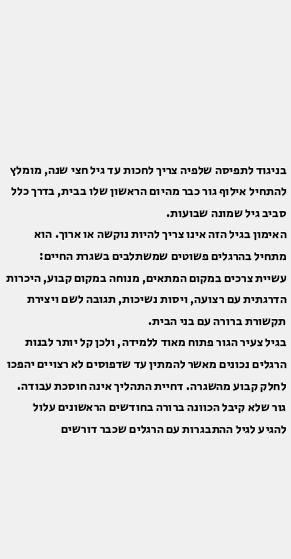בניגוד לתפיסה שלפיה צריך לחכות עד גיל חצי שנה, מומלץ להתחיל אילוף גור כבר מהיום הראשון שלו בבית, בדרך כלל סביב גיל שמונה שבועות.
האימון בגיל הזה אינו צריך להיות נוקשה או ארוך. הוא מתחיל בהרגלים פשוטים שמשתלבים בשגרת החיים: עשיית צרכים במקום המתאים, מנוחה במקום קבוע, היכרות הדרגתית עם רצועה, ויסות נשיכות, תגובה לשם ויצירת תקשורת ברורה עם בני הבית.
בגיל צעיר הגור פתוח מאוד ללמידה, ולכן קל יותר לבנות הרגלים נכונים מאשר להמתין עד שדפוסים לא רצויים יהפכו לחלק קבוע מהשגרה. דחיית התהליך אינה חוסכת עבודה. גור שלא קיבל הכוונה ברורה בחודשים הראשונים עלול להגיע לגיל ההתבגרות עם הרגלים שכבר דורשים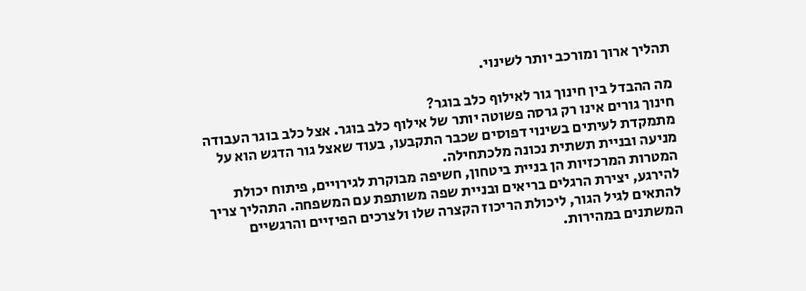תהליך ארוך ומורכב יותר לשינוי.

מה ההבדל בין חינוך גור לאילוף כלב בוגר?
חינוך גורים אינו רק גרסה פשוטה יותר של אילוף כלב בוגר. אצל כלב בוגר העבודה מתמקדת לעיתים בשינוי דפוסים שכבר התקבעו, בעוד שאצל גור הדגש הוא על מניעה ובניית תשתית נכונה מלכתחילה.
המטרות המרכזיות הן בניית ביטחון, חשיפה מבוקרת לגירויים, פיתוח יכולת להירגע, יצירת הרגלים בריאים ובניית שפה משותפת עם המשפחה. התהליך צריך להתאים לגיל הגור, ליכולת הריכוז הקצרה שלו ולצרכים הפיזיים והרגשיים המשתנים במהירות.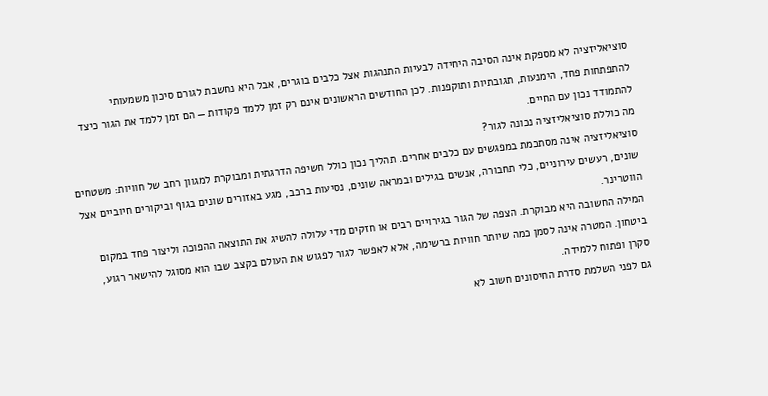סוציאליזציה לא מספקת אינה הסיבה היחידה לבעיות התנהגות אצל כלבים בוגרים, אבל היא נחשבת לגורם סיכון משמעותי להתפתחות פחד, הימנעות, תגובתיות ותוקפנות. לכן החודשים הראשונים אינם רק זמן ללמד פקודות — הם זמן ללמד את הגור כיצד להתמודד נכון עם החיים.
מה כוללת סוציאליזציה נכונה לגור?
סוציאליזציה אינה מסתכמת במפגשים עם כלבים אחרים. תהליך נכון כולל חשיפה הדרגתית ומבוקרת למגוון רחב של חוויות: משטחים שונים, רעשים עירוניים, כלי תחבורה, אנשים בגילים ובמראה שונים, נסיעות ברכב, מגע באזורים שונים בגוף וביקורים חיוביים אצל הווטרינר.
המילה החשובה היא מבוקרת. הצפה של הגור בגירויים רבים או חזקים מדי עלולה להשיג את התוצאה ההפוכה וליצור פחד במקום ביטחון. המטרה אינה לסמן כמה שיותר חוויות ברשימה, אלא לאפשר לגור לפגוש את העולם בקצב שבו הוא מסוגל להישאר רגוע, סקרן ופתוח ללמידה.
גם לפני השלמת סדרת החיסונים חשוב לא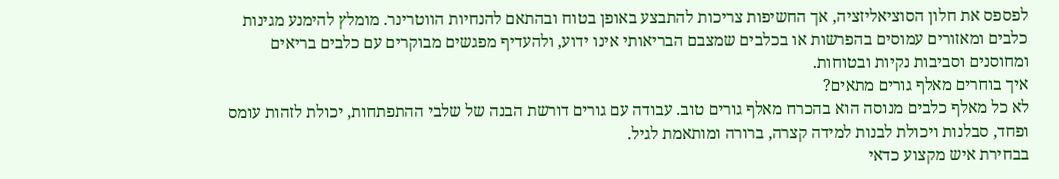לפספס את חלון הסוציאליזציה, אך החשיפות צריכות להתבצע באופן בטוח ובהתאם להנחיות הווטרינר. מומלץ להימנע מגינות כלבים ומאזורים עמוסים בהפרשות או בכלבים שמצבם הבריאותי אינו ידוע, ולהעדיף מפגשים מבוקרים עם כלבים בריאים ומחוסנים וסביבות נקיות ובטוחות.
איך בוחרים מאלף גורים מתאים?
לא כל מאלף כלבים מנוסה הוא בהכרח מאלף גורים טוב. עבודה עם גורים דורשת הבנה של שלבי ההתפתחות, יכולת לזהות עומס ופחד, סבלנות ויכולת לבנות למידה קצרה, ברורה ומותאמת לגיל.
בבחירת איש מקצוע כדאי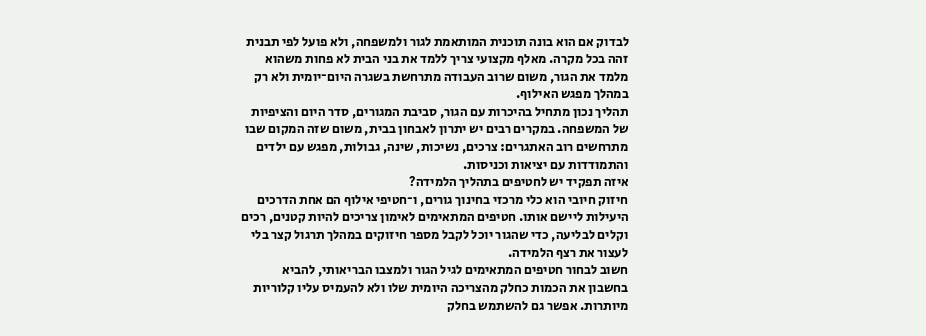לבדוק אם הוא בונה תוכנית המותאמת לגור ולמשפחה, ולא פועל לפי תבנית זהה בכל מקרה. מאלף מקצועי צריך ללמד את בני הבית לא פחות משהוא מלמד את הגור, משום שרוב העבודה מתרחשת בשגרה היום־יומית ולא רק במהלך מפגש האילוף.
תהליך נכון מתחיל בהיכרות עם הגור, סביבת המגורים, סדר היום והציפיות של המשפחה. במקרים רבים יש יתרון לאבחון בבית, משום שזה המקום שבו מתרחשים רוב האתגרים: צרכים, נשיכות, שינה, גבולות, מפגש עם ילדים והתמודדות עם יציאות וכניסות.
איזה תפקיד יש לחטיפים בתהליך הלמידה?
חיזוק חיובי הוא כלי מרכזי בחינוך גורים, ו־חטיפי אילוף הם אחת הדרכים היעילות ליישם אותו. חטיפים המתאימים לאימון צריכים להיות קטנים, רכים וקלים לבליעה, כדי שהגור יוכל לקבל מספר חיזוקים במהלך תרגול קצר בלי לעצור את רצף הלמידה.
חשוב לבחור חטיפים המתאימים לגיל הגור ולמצבו הבריאותי, להביא בחשבון את הכמות כחלק מהצריכה היומית שלו ולא להעמיס עליו קלוריות מיותרות. אפשר גם להשתמש בחלק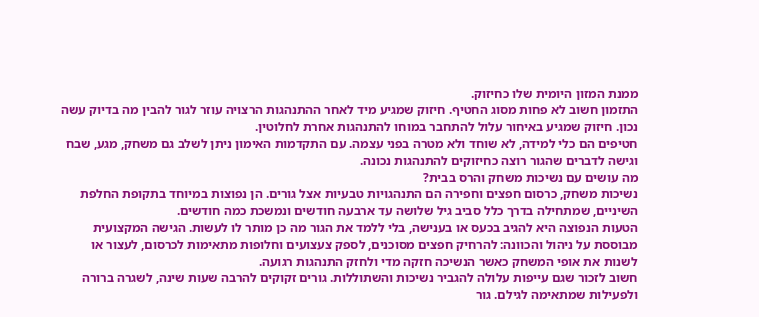ממנת המזון היומית שלו כחיזוק.
התזמון חשוב לא פחות מסוג החטיף. חיזוק שמגיע מיד לאחר ההתנהגות הרצויה עוזר לגור להבין מה בדיוק עשה נכון. חיזוק שמגיע באיחור עלול להתחבר במוחו להתנהגות אחרת לחלוטין.
חטיפים הם כלי למידה, לא שוחד ולא מטרה בפני עצמה. עם התקדמות האימון ניתן לשלב גם משחק, מגע, שבח וגישה לדברים שהגור רוצה כחיזוקים להתנהגות נכונה.
מה עושים עם נשיכות משחק והרס בבית?
נשיכות משחק, כרסום חפצים וחפירה הם התנהגויות טבעיות אצל גורים. הן נפוצות במיוחד בתקופת החלפת השיניים, שמתחילה בדרך כלל סביב גיל שלושה עד ארבעה חודשים ונמשכת כמה חודשים.
הטעות הנפוצה היא להגיב בכעס או בענישה, בלי ללמד את הגור מה כן מותר לו לעשות. הגישה המקצועית מבוססת על ניהול והכוונה: להרחיק חפצים מסוכנים, לספק צעצועים וחלופות מתאימות לכרסום, לעצור או לשנות את אופי המשחק כאשר הנשיכה חזקה מדי ולחזק התנהגות רגועה.
חשוב לזכור שגם עייפות עלולה להגביר נשיכות והשתוללות. גורים זקוקים להרבה שעות שינה, לשגרה ברורה ולפעילות שמתאימה לגילם. גור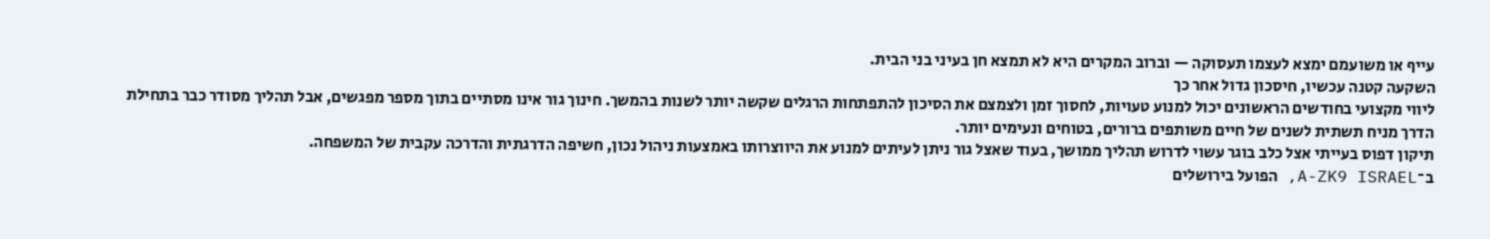עייף או משועמם ימצא לעצמו תעסוקה — וברוב המקרים היא לא תמצא חן בעיני בני הבית.
השקעה קטנה עכשיו, חיסכון גדול אחר כך
ליווי מקצועי בחודשים הראשונים יכול למנוע טעויות, לחסוך זמן ולצמצם את הסיכון להתפתחות הרגלים שקשה יותר לשנות בהמשך. חינוך גור אינו מסתיים בתוך מספר מפגשים, אבל תהליך מסודר כבר בתחילת הדרך מניח תשתית לשנים של חיים משותפים ברורים, בטוחים ונעימים יותר.
תיקון דפוס בעייתי אצל כלב בוגר עשוי לדרוש תהליך ממושך, בעוד שאצל גור ניתן לעיתים למנוע את היווצרותו באמצעות ניהול נכון, חשיפה הדרגתית והדרכה עקבית של המשפחה.
ב־A-ZK9 ISRAEL, הפועל בירושלים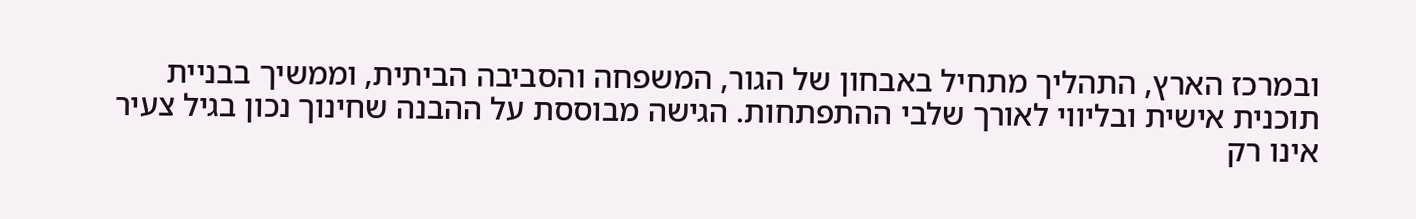ובמרכז הארץ, התהליך מתחיל באבחון של הגור, המשפחה והסביבה הביתית, וממשיך בבניית תוכנית אישית ובליווי לאורך שלבי ההתפתחות. הגישה מבוססת על ההבנה שחינוך נכון בגיל צעיר אינו רק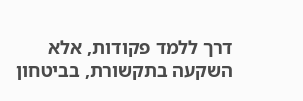דרך ללמד פקודות, אלא השקעה בתקשורת, בביטחון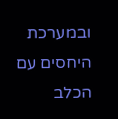ובמערכת היחסים עם הכלב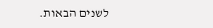לשנים הבאות.